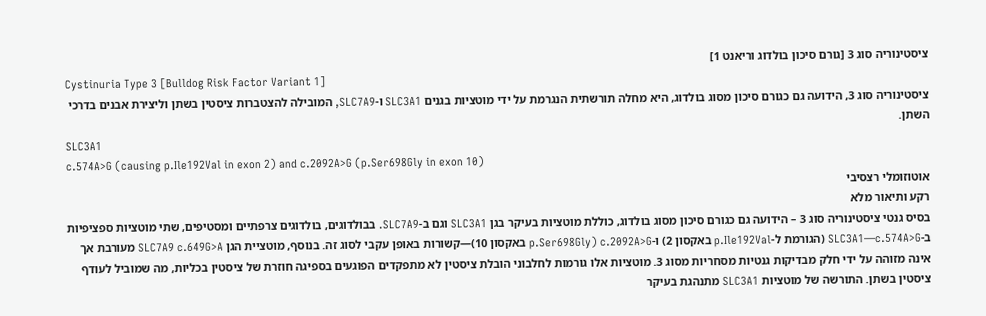ציסטינוריה סוג 3 [גורם סיכון בולדוג וריאנט 1]
Cystinuria Type 3 [Bulldog Risk Factor Variant 1]
ציסטינוריה סוג 3, הידועה גם כגורם סיכון מסוג בולדוג, היא מחלה תורשתית הנגרמת על ידי מוטציות בגנים SLC3A1 ו-SLC7A9, המובילה להצטברות ציסטין בשתן וליצירת אבנים בדרכי השתן.
SLC3A1
c.574A>G (causing p.Ile192Val in exon 2) and c.2092A>G (p.Ser698Gly in exon 10)
אוטוזומלי רצסיבי
רקע ותיאור מלא
בסיס גנטי ציסטינוריה סוג 3 – הידועה גם כגורם סיכון מסוג בולדוג, כוללת מוטציות בעיקר בגן SLC3A1 וגם ב-SLC7A9. בבולדוגים, בולדוגים צרפתיים ומסטיפים, שתי מוטציות ספציפיות ב-SLC3A1—c.574A>G (הגורמת ל-p.Ile192Val באקסון 2) ו-c.2092A>G (p.Ser698Gly באקסון 10)—קשורות באופן עקבי לסוג זה. בנוסף, מוטציית הגן SLC7A9 c.649G>A מעורבת אך אינה מזוהה על ידי חלק מבדיקות גנטיות מסחריות מסוג 3. מוטציות אלו גורמות לחלבוני הובלת ציסטין לא מתפקדים הפוגעים בספיגה חוזרת של ציסטין בכליות, מה שמוביל לעודף ציסטין בשתן. התורשה של מוטציות SLC3A1 מתנהגת בעיקר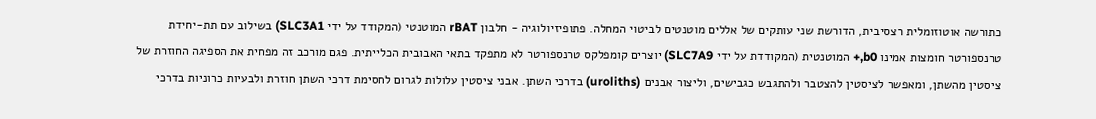כתורשה אוטוזומלית רצסיבית, הדורשת שני עותקים של אללים מוטנטים לביטוי המחלה. פתופיזיולוגיה - חלבון rBAT המוטנטי (המקודד על ידי SLC3A1) בשילוב עם תת-יחידת טרנספורטר חומצות אמינו b0,+ המוטנטית (המקודדת על ידי SLC7A9) יוצרים קומפלקס טרנספורטר לא מתפקד בתאי האבובית הכלייתית. פגם מורכב זה מפחית את הספיגה החוזרת של ציסטין מהשתן, ומאפשר לציסטין להצטבר ולהתגבש כגבישים, וליצור אבנים (uroliths) בדרכי השתן. אבני ציסטין עלולות לגרום לחסימת דרכי השתן חוזרת ולבעיות כרוניות בדרכי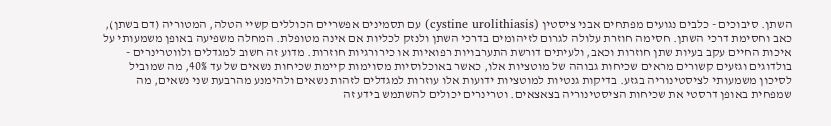השתן. סיבוכים - כלבים נגועים מפתחים אבני ציסטין (cystine urolithiasis) עם תסמינים אפשריים הכוללים קשיי הטלה, המטוריה (דם בשתן), כאב וחסימת דרכי השתן. חסימה חוזרת עלולה לגרום לזיהומים בדרכי השתן ולנזק לכליות אם אינה מטופלת. המחלה משפיעה באופן משמעותי על איכות החיים עקב בעיות שתן חוזרות וכאב, ולעיתים דורשת התערבויות רפואיות או כירורגיות חוזרות. מדוע זה חשוב למגדלים ולווטרינרים - בולדוגים וגזעים קשורים מראים שכיחות גבוהה של מוטציות אלו, כאשר באוכלוסיות מסוימות קיימת שכיחות נשאים של עד 40%, מה שמוביל לסיכון משמעותי לציסטינוריה בגזע. בדיקות גנטיות למוטציות ידועות אלו עוזרות למגדלים לזהות נשאים ולהימנע מהרבעת שני נשאים, מה שמפחית באופן דרסטי את שכיחות הציסטינוריה בצאצאים. וטרינרים יכולים להשתמש בידע זה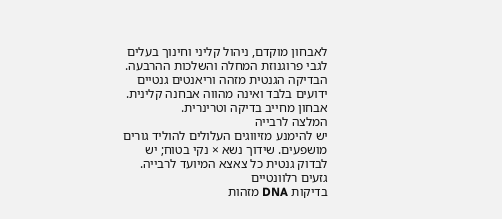לאבחון מוקדם, ניהול קליני וחינוך בעלים לגבי פרוגנוזת המחלה והשלכות ההרבעה. הבדיקה הגנטית מזהה וריאנטים גנטיים ידועים בלבד ואינה מהווה אבחנה קלינית. אבחון מחייב בדיקה וטרינרית.
המלצה לרבייה
יש להימנע מזיווגים העלולים להוליד גורים מושפעים. שידוך נשא × נקי בטוח; יש לבדוק גנטית כל צאצא המיועד לרבייה.
גזעים רלוונטיים
בדיקות DNA מזהות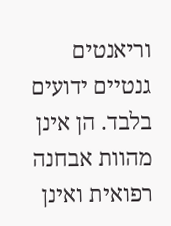וריאנטים גנטיים ידועים בלבד. הן אינן מהוות אבחנה רפואית ואינן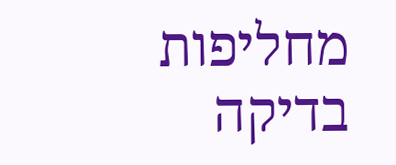מחליפות בדיקה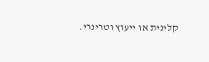קלינית או ייעוץ וטרינרי.